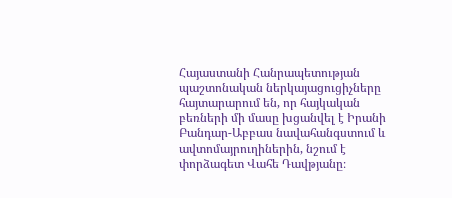Հայաստանի Հանրապետության պաշտոնական ներկայացուցիչները հայտարարում են, որ հայկական բեռների մի մասը խցանվել է Իրանի Բանդար-Աբբաս նավահանգստում և ավտոմայրուղիներին, նշում է փորձագետ Վահե Դավթյանը։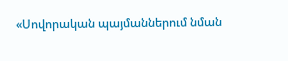«Սովորական պայմաններում նման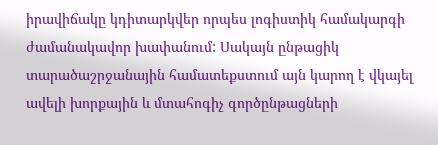իրավիճակը կդիտարկվեր որպես լոգիստիկ համակարգի ժամանակավոր խափանում: Սակայն ընթացիկ տարածաշրջանային համատեքստում այն կարող է վկայել ավելի խորքային և մտահոգիչ գործընթացների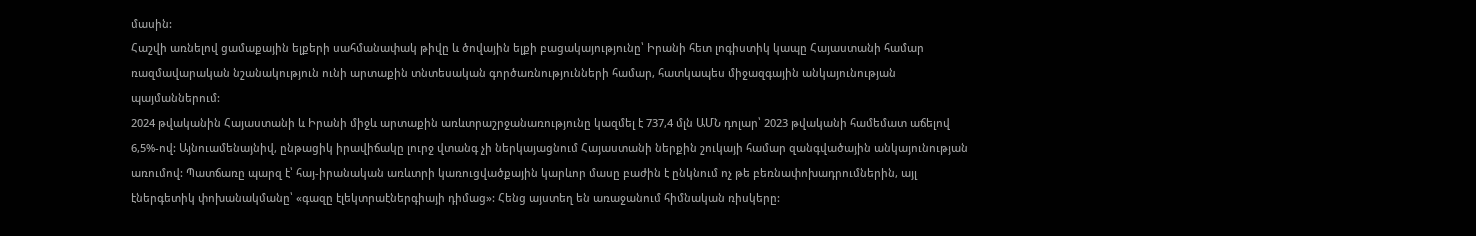մասին:
Հաշվի առնելով ցամաքային ելքերի սահմանափակ թիվը և ծովային ելքի բացակայությունը՝ Իրանի հետ լոգիստիկ կապը Հայաստանի համար ռազմավարական նշանակություն ունի արտաքին տնտեսական գործառնությունների համար, հատկապես միջազգային անկայունության պայմաններում:
2024 թվականին Հայաստանի և Իրանի միջև արտաքին առևտրաշրջանառությունը կազմել է 737,4 մլն ԱՄՆ դոլար՝ 2023 թվականի համեմատ աճելով 6,5%-ով: Այնուամենայնիվ, ընթացիկ իրավիճակը լուրջ վտանգ չի ներկայացնում Հայաստանի ներքին շուկայի համար զանգվածային անկայունության առումով: Պատճառը պարզ է՝ հայ-իրանական առևտրի կառուցվածքային կարևոր մասը բաժին է ընկնում ոչ թե բեռնափոխադրումներին, այլ էներգետիկ փոխանակմանը՝ «գազը էլեկտրաէներգիայի դիմաց»: Հենց այստեղ են առաջանում հիմնական ռիսկերը: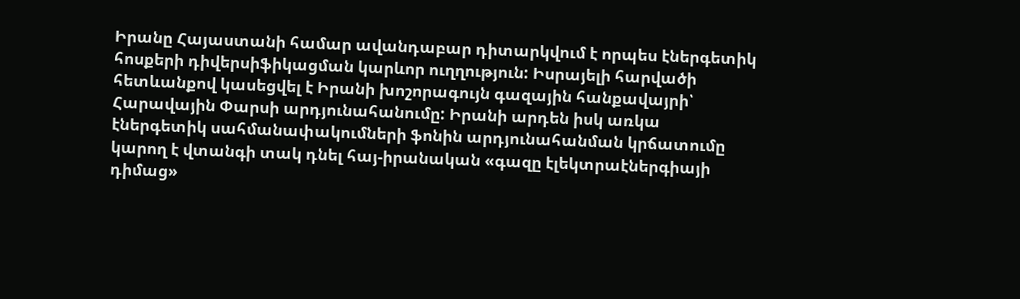Իրանը Հայաստանի համար ավանդաբար դիտարկվում է որպես էներգետիկ հոսքերի դիվերսիֆիկացման կարևոր ուղղություն: Իսրայելի հարվածի հետևանքով կասեցվել է Իրանի խոշորագույն գազային հանքավայրի՝ Հարավային Փարսի արդյունահանումը: Իրանի արդեն իսկ առկա էներգետիկ սահմանափակումների ֆոնին արդյունահանման կրճատումը կարող է վտանգի տակ դնել հայ-իրանական «գազը էլեկտրաէներգիայի դիմաց»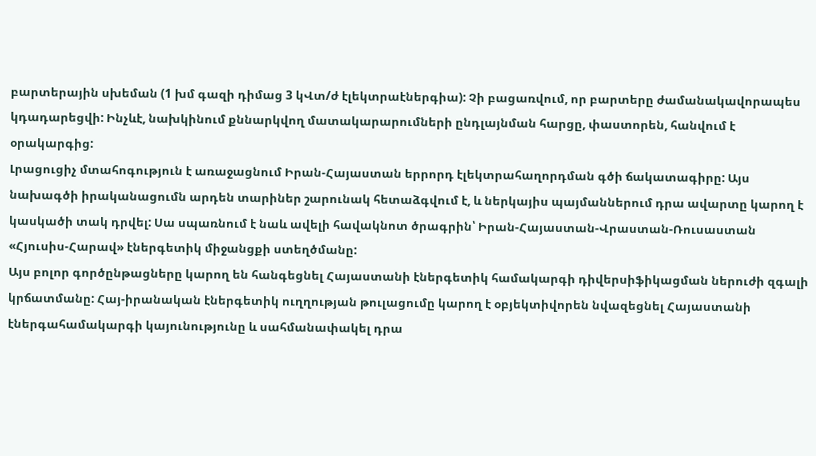բարտերային սխեման (1 խմ գազի դիմաց 3 կՎտ/ժ էլեկտրաէներգիա): Չի բացառվում, որ բարտերը ժամանակավորապես կդադարեցվի: Ինչևէ, նախկինում քննարկվող մատակարարումների ընդլայնման հարցը, փաստորեն, հանվում է օրակարգից:
Լրացուցիչ մտահոգություն է առաջացնում Իրան-Հայաստան երրորդ էլեկտրահաղորդման գծի ճակատագիրը: Այս նախագծի իրականացումն արդեն տարիներ շարունակ հետաձգվում է, և ներկայիս պայմաններում դրա ավարտը կարող է կասկածի տակ դրվել: Սա սպառնում է նաև ավելի հավակնոտ ծրագրին՝ Իրան-Հայաստան-Վրաստան-Ռուսաստան «Հյուսիս-Հարավ» էներգետիկ միջանցքի ստեղծմանը:
Այս բոլոր գործընթացները կարող են հանգեցնել Հայաստանի էներգետիկ համակարգի դիվերսիֆիկացման ներուժի զգալի կրճատմանը: Հայ-իրանական էներգետիկ ուղղության թուլացումը կարող է օբյեկտիվորեն նվազեցնել Հայաստանի էներգահամակարգի կայունությունը և սահմանափակել դրա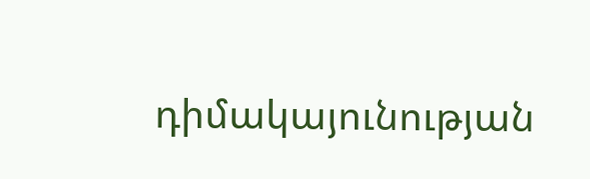դիմակայունության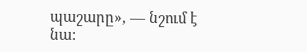պաշարը», — նշում է նա: